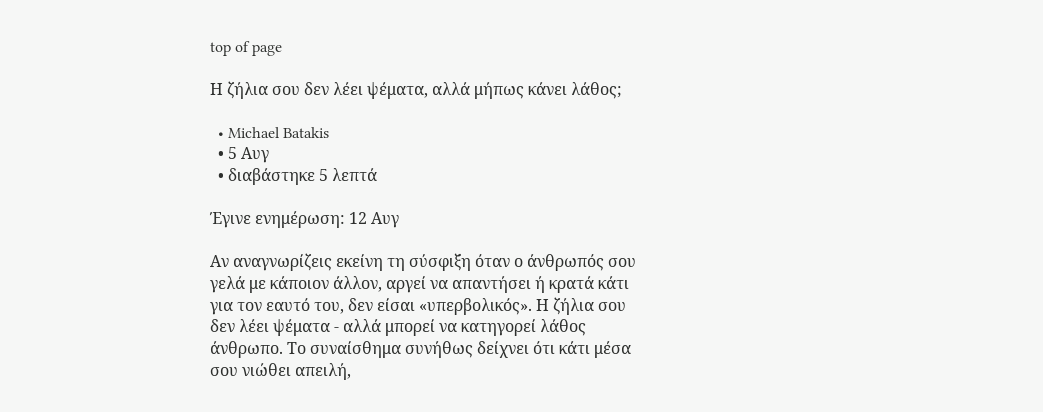top of page

Η ζήλια σου δεν λέει ψέματα, αλλά μήπως κάνει λάθος;

  • Michael Batakis
  • 5 Αυγ
  • διαβάστηκε 5 λεπτά

Έγινε ενημέρωση: 12 Αυγ

Αν αναγνωρίζεις εκείνη τη σύσφιξη όταν ο άνθρωπός σου γελά με κάποιον άλλον, αργεί να απαντήσει ή κρατά κάτι για τον εαυτό του, δεν είσαι «υπερβολικός». Η ζήλια σου δεν λέει ψέματα - αλλά μπορεί να κατηγορεί λάθος άνθρωπο. Το συναίσθημα συνήθως δείχνει ότι κάτι μέσα σου νιώθει απειλή,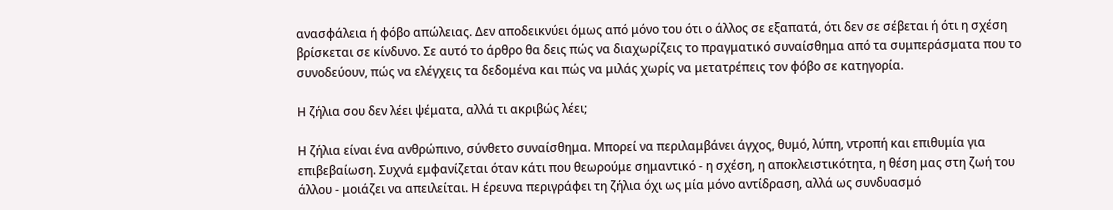ανασφάλεια ή φόβο απώλειας. Δεν αποδεικνύει όμως από μόνο του ότι ο άλλος σε εξαπατά, ότι δεν σε σέβεται ή ότι η σχέση βρίσκεται σε κίνδυνο. Σε αυτό το άρθρο θα δεις πώς να διαχωρίζεις το πραγματικό συναίσθημα από τα συμπεράσματα που το συνοδεύουν, πώς να ελέγχεις τα δεδομένα και πώς να μιλάς χωρίς να μετατρέπεις τον φόβο σε κατηγορία.

Η ζήλια σου δεν λέει ψέματα, αλλά τι ακριβώς λέει;

Η ζήλια είναι ένα ανθρώπινο, σύνθετο συναίσθημα. Μπορεί να περιλαμβάνει άγχος, θυμό, λύπη, ντροπή και επιθυμία για επιβεβαίωση. Συχνά εμφανίζεται όταν κάτι που θεωρούμε σημαντικό - η σχέση, η αποκλειστικότητα, η θέση μας στη ζωή του άλλου - μοιάζει να απειλείται. Η έρευνα περιγράφει τη ζήλια όχι ως μία μόνο αντίδραση, αλλά ως συνδυασμό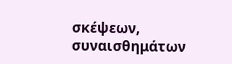σκέψεων, συναισθημάτων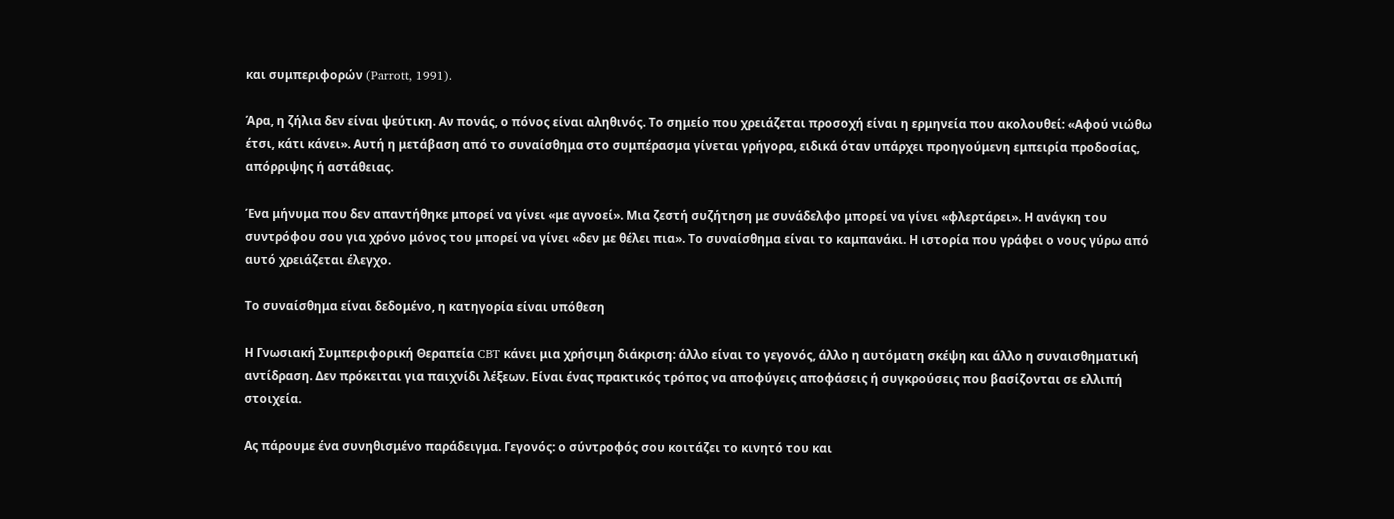και συμπεριφορών (Parrott, 1991).

Άρα, η ζήλια δεν είναι ψεύτικη. Αν πονάς, ο πόνος είναι αληθινός. Το σημείο που χρειάζεται προσοχή είναι η ερμηνεία που ακολουθεί: «Αφού νιώθω έτσι, κάτι κάνει». Αυτή η μετάβαση από το συναίσθημα στο συμπέρασμα γίνεται γρήγορα, ειδικά όταν υπάρχει προηγούμενη εμπειρία προδοσίας, απόρριψης ή αστάθειας.

Ένα μήνυμα που δεν απαντήθηκε μπορεί να γίνει «με αγνοεί». Μια ζεστή συζήτηση με συνάδελφο μπορεί να γίνει «φλερτάρει». Η ανάγκη του συντρόφου σου για χρόνο μόνος του μπορεί να γίνει «δεν με θέλει πια». Το συναίσθημα είναι το καμπανάκι. Η ιστορία που γράφει ο νους γύρω από αυτό χρειάζεται έλεγχο.

Το συναίσθημα είναι δεδομένο, η κατηγορία είναι υπόθεση

Η Γνωσιακή Συμπεριφορική Θεραπεία CBT κάνει μια χρήσιμη διάκριση: άλλο είναι το γεγονός, άλλο η αυτόματη σκέψη και άλλο η συναισθηματική αντίδραση. Δεν πρόκειται για παιχνίδι λέξεων. Είναι ένας πρακτικός τρόπος να αποφύγεις αποφάσεις ή συγκρούσεις που βασίζονται σε ελλιπή στοιχεία.

Ας πάρουμε ένα συνηθισμένο παράδειγμα. Γεγονός: ο σύντροφός σου κοιτάζει το κινητό του και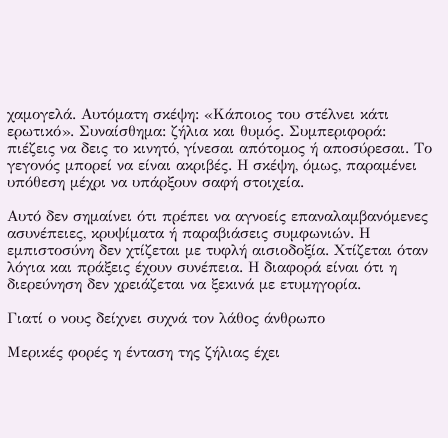χαμογελά. Αυτόματη σκέψη: «Κάποιος του στέλνει κάτι ερωτικό». Συναίσθημα: ζήλια και θυμός. Συμπεριφορά: πιέζεις να δεις το κινητό, γίνεσαι απότομος ή αποσύρεσαι. Το γεγονός μπορεί να είναι ακριβές. Η σκέψη, όμως, παραμένει υπόθεση μέχρι να υπάρξουν σαφή στοιχεία.

Αυτό δεν σημαίνει ότι πρέπει να αγνοείς επαναλαμβανόμενες ασυνέπειες, κρυψίματα ή παραβιάσεις συμφωνιών. Η εμπιστοσύνη δεν χτίζεται με τυφλή αισιοδοξία. Χτίζεται όταν λόγια και πράξεις έχουν συνέπεια. Η διαφορά είναι ότι η διερεύνηση δεν χρειάζεται να ξεκινά με ετυμηγορία.

Γιατί ο νους δείχνει συχνά τον λάθος άνθρωπο

Μερικές φορές η ένταση της ζήλιας έχει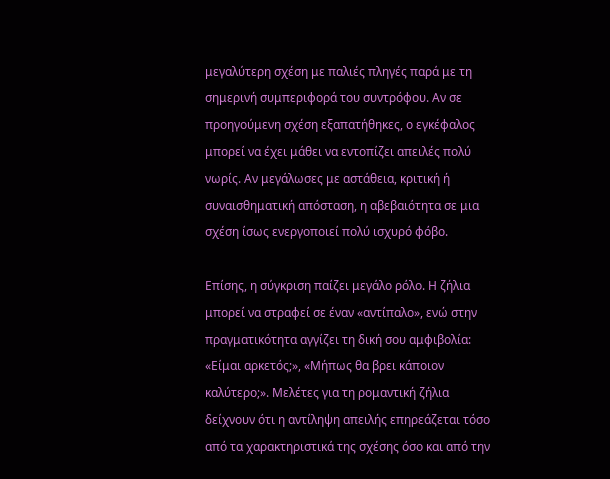μεγαλύτερη σχέση με παλιές πληγές παρά με τη σημερινή συμπεριφορά του συντρόφου. Αν σε προηγούμενη σχέση εξαπατήθηκες, ο εγκέφαλος μπορεί να έχει μάθει να εντοπίζει απειλές πολύ νωρίς. Αν μεγάλωσες με αστάθεια, κριτική ή συναισθηματική απόσταση, η αβεβαιότητα σε μια σχέση ίσως ενεργοποιεί πολύ ισχυρό φόβο.

Επίσης, η σύγκριση παίζει μεγάλο ρόλο. Η ζήλια μπορεί να στραφεί σε έναν «αντίπαλο», ενώ στην πραγματικότητα αγγίζει τη δική σου αμφιβολία: «Είμαι αρκετός;», «Μήπως θα βρει κάποιον καλύτερο;». Μελέτες για τη ρομαντική ζήλια δείχνουν ότι η αντίληψη απειλής επηρεάζεται τόσο από τα χαρακτηριστικά της σχέσης όσο και από την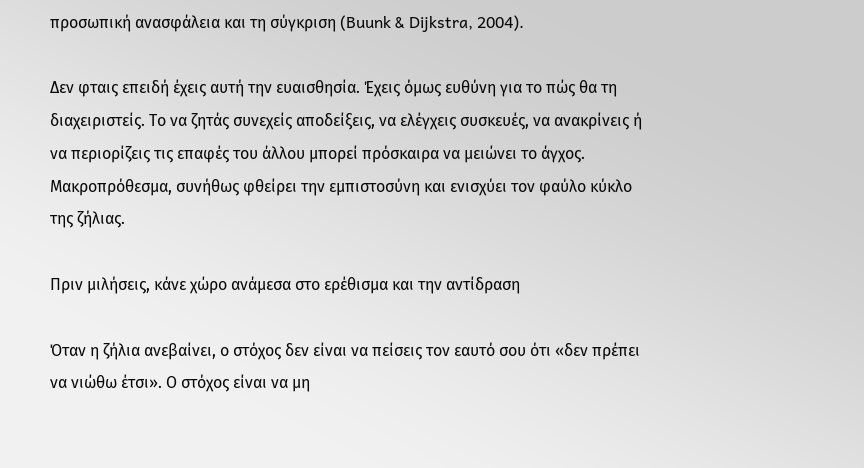προσωπική ανασφάλεια και τη σύγκριση (Buunk & Dijkstra, 2004).

Δεν φταις επειδή έχεις αυτή την ευαισθησία. Έχεις όμως ευθύνη για το πώς θα τη διαχειριστείς. Το να ζητάς συνεχείς αποδείξεις, να ελέγχεις συσκευές, να ανακρίνεις ή να περιορίζεις τις επαφές του άλλου μπορεί πρόσκαιρα να μειώνει το άγχος. Μακροπρόθεσμα, συνήθως φθείρει την εμπιστοσύνη και ενισχύει τον φαύλο κύκλο της ζήλιας.

Πριν μιλήσεις, κάνε χώρο ανάμεσα στο ερέθισμα και την αντίδραση

Όταν η ζήλια ανεβαίνει, ο στόχος δεν είναι να πείσεις τον εαυτό σου ότι «δεν πρέπει να νιώθω έτσι». Ο στόχος είναι να μη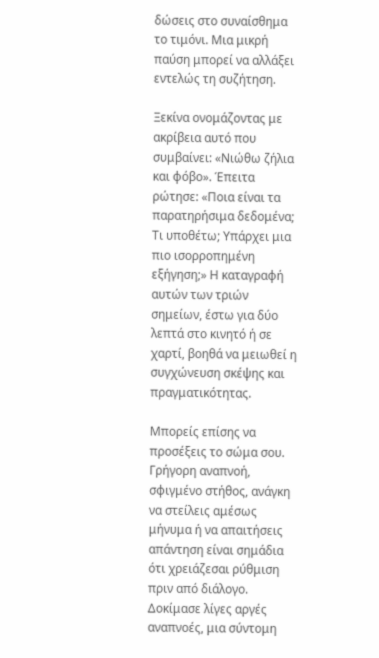δώσεις στο συναίσθημα το τιμόνι. Μια μικρή παύση μπορεί να αλλάξει εντελώς τη συζήτηση.

Ξεκίνα ονομάζοντας με ακρίβεια αυτό που συμβαίνει: «Νιώθω ζήλια και φόβο». Έπειτα ρώτησε: «Ποια είναι τα παρατηρήσιμα δεδομένα; Τι υποθέτω; Υπάρχει μια πιο ισορροπημένη εξήγηση;» Η καταγραφή αυτών των τριών σημείων, έστω για δύο λεπτά στο κινητό ή σε χαρτί, βοηθά να μειωθεί η συγχώνευση σκέψης και πραγματικότητας.

Μπορείς επίσης να προσέξεις το σώμα σου. Γρήγορη αναπνοή, σφιγμένο στήθος, ανάγκη να στείλεις αμέσως μήνυμα ή να απαιτήσεις απάντηση είναι σημάδια ότι χρειάζεσαι ρύθμιση πριν από διάλογο. Δοκίμασε λίγες αργές αναπνοές, μια σύντομη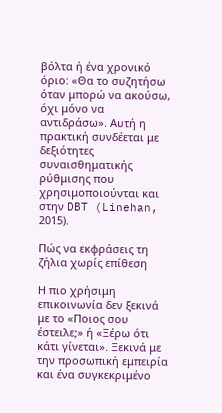βόλτα ή ένα χρονικό όριο: «Θα το συζητήσω όταν μπορώ να ακούσω, όχι μόνο να αντιδράσω». Αυτή η πρακτική συνδέεται με δεξιότητες συναισθηματικής ρύθμισης που χρησιμοποιούνται και στην DBT (Linehan, 2015).

Πώς να εκφράσεις τη ζήλια χωρίς επίθεση

Η πιο χρήσιμη επικοινωνία δεν ξεκινά με το «Ποιος σου έστειλε;» ή «Ξέρω ότι κάτι γίνεται». Ξεκινά με την προσωπική εμπειρία και ένα συγκεκριμένο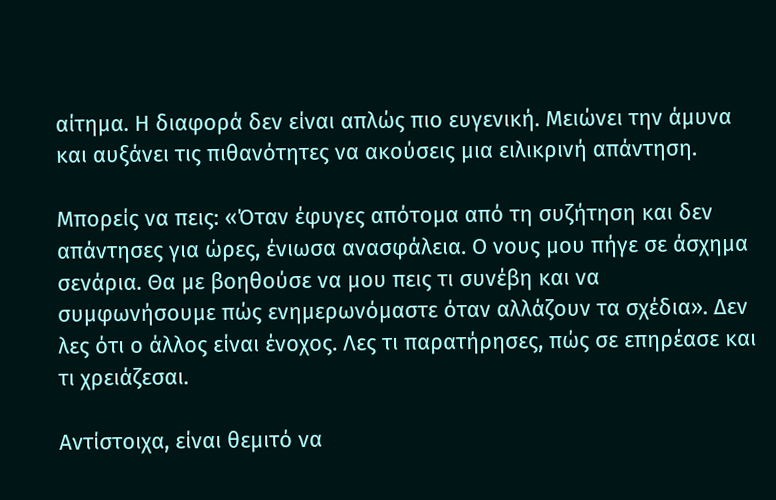αίτημα. Η διαφορά δεν είναι απλώς πιο ευγενική. Μειώνει την άμυνα και αυξάνει τις πιθανότητες να ακούσεις μια ειλικρινή απάντηση.

Μπορείς να πεις: «Όταν έφυγες απότομα από τη συζήτηση και δεν απάντησες για ώρες, ένιωσα ανασφάλεια. Ο νους μου πήγε σε άσχημα σενάρια. Θα με βοηθούσε να μου πεις τι συνέβη και να συμφωνήσουμε πώς ενημερωνόμαστε όταν αλλάζουν τα σχέδια». Δεν λες ότι ο άλλος είναι ένοχος. Λες τι παρατήρησες, πώς σε επηρέασε και τι χρειάζεσαι.

Αντίστοιχα, είναι θεμιτό να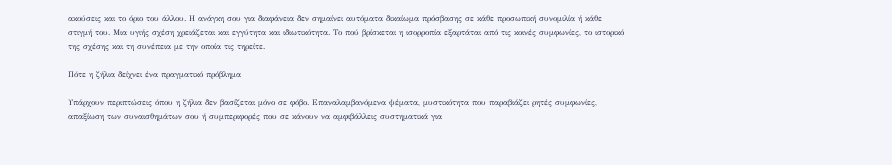ακούσεις και το όριο του άλλου. Η ανάγκη σου για διαφάνεια δεν σημαίνει αυτόματα δικαίωμα πρόσβασης σε κάθε προσωπική συνομιλία ή κάθε στιγμή του. Μια υγιής σχέση χρειάζεται και εγγύτητα και ιδιωτικότητα. Το πού βρίσκεται η ισορροπία εξαρτάται από τις κοινές συμφωνίες, το ιστορικό της σχέσης και τη συνέπεια με την οποία τις τηρείτε.

Πότε η ζήλια δείχνει ένα πραγματικό πρόβλημα

Υπάρχουν περιπτώσεις όπου η ζήλια δεν βασίζεται μόνο σε φόβο. Επαναλαμβανόμενα ψέματα, μυστικότητα που παραβιάζει ρητές συμφωνίες, απαξίωση των συναισθημάτων σου ή συμπεριφορές που σε κάνουν να αμφιβάλλεις συστηματικά για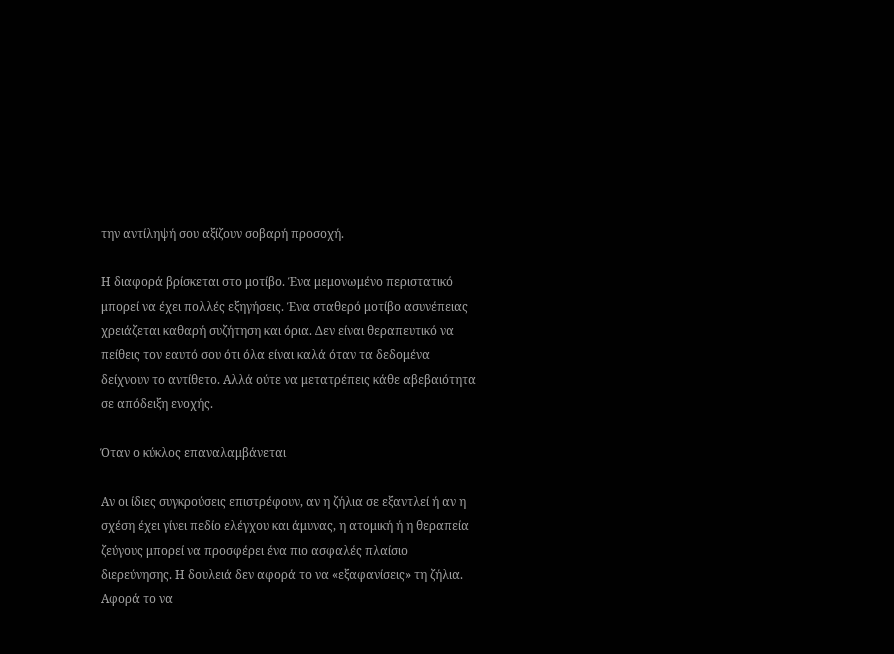την αντίληψή σου αξίζουν σοβαρή προσοχή.

Η διαφορά βρίσκεται στο μοτίβο. Ένα μεμονωμένο περιστατικό μπορεί να έχει πολλές εξηγήσεις. Ένα σταθερό μοτίβο ασυνέπειας χρειάζεται καθαρή συζήτηση και όρια. Δεν είναι θεραπευτικό να πείθεις τον εαυτό σου ότι όλα είναι καλά όταν τα δεδομένα δείχνουν το αντίθετο. Αλλά ούτε να μετατρέπεις κάθε αβεβαιότητα σε απόδειξη ενοχής.

Όταν ο κύκλος επαναλαμβάνεται

Αν οι ίδιες συγκρούσεις επιστρέφουν, αν η ζήλια σε εξαντλεί ή αν η σχέση έχει γίνει πεδίο ελέγχου και άμυνας, η ατομική ή η θεραπεία ζεύγους μπορεί να προσφέρει ένα πιο ασφαλές πλαίσιο διερεύνησης. Η δουλειά δεν αφορά το να «εξαφανίσεις» τη ζήλια. Αφορά το να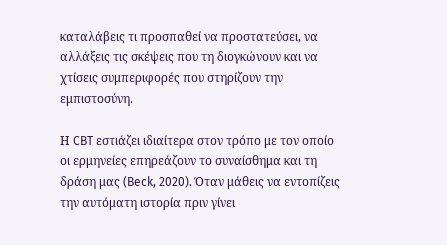καταλάβεις τι προσπαθεί να προστατεύσει, να αλλάξεις τις σκέψεις που τη διογκώνουν και να χτίσεις συμπεριφορές που στηρίζουν την εμπιστοσύνη.

Η CBT εστιάζει ιδιαίτερα στον τρόπο με τον οποίο οι ερμηνείες επηρεάζουν το συναίσθημα και τη δράση μας (Beck, 2020). Όταν μάθεις να εντοπίζεις την αυτόματη ιστορία πριν γίνει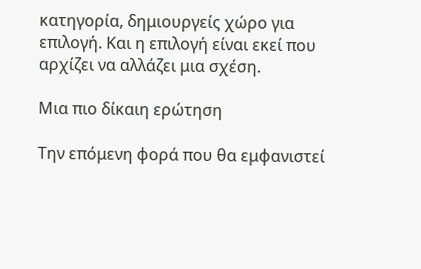κατηγορία, δημιουργείς χώρο για επιλογή. Και η επιλογή είναι εκεί που αρχίζει να αλλάζει μια σχέση.

Μια πιο δίκαιη ερώτηση

Την επόμενη φορά που θα εμφανιστεί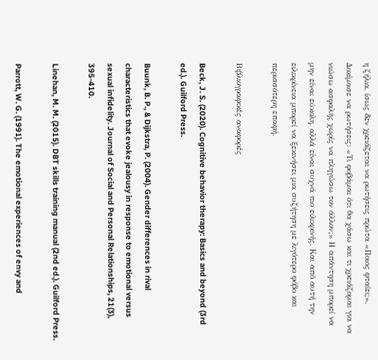η ζήλια, ίσως δεν χρειάζεται να ρωτήσεις πρώτα «Ποιος φταίει;». Δοκίμασε να ρωτήσεις: «Τι φοβάμαι ότι θα χάσω και τι χρειάζομαι για να νιώσω ασφαλής χωρίς να πληγώσω τον άλλον;» Η απάντηση μπορεί να μην είναι εύκολη, αλλά είναι συχνά πιο ειλικρινής. Και από αυτή την ειλικρίνεια μπορεί να ξεκινήσει μια συζήτηση με λιγότερο φόβο και περισσότερη επαφή.

Βιβλιογραφικές αναφορές

Beck, J. S. (2020). Cognitive behavior therapy: Basics and beyond (3rd ed.). Guilford Press.

Buunk, B. P., & Dijkstra, P. (2004). Gender differences in rival characteristics that evoke jealousy in response to emotional versus sexual infidelity. Journal of Social and Personal Relationships, 21(3), 395-410.

Linehan, M. M. (2015). DBT skills training manual (2nd ed.). Guilford Press.

Parrott, W. G. (1991). The emotional experiences of envy and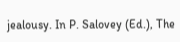jealousy. In P. Salovey (Ed.), The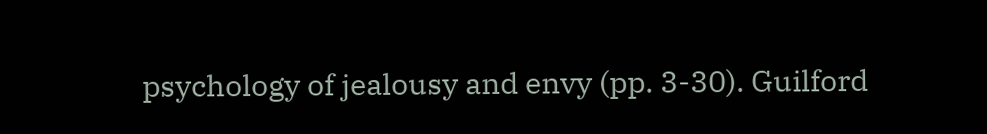psychology of jealousy and envy (pp. 3-30). Guilford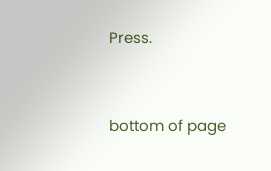Press.



bottom of page